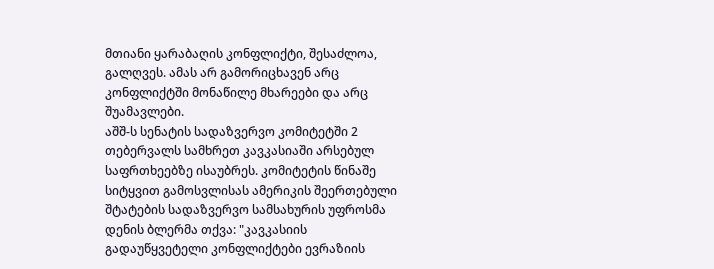მთიანი ყარაბაღის კონფლიქტი, შესაძლოა, გალღვეს. ამას არ გამორიცხავენ არც კონფლიქტში მონაწილე მხარეები და არც შუამავლები.
აშშ-ს სენატის სადაზვერვო კომიტეტში 2 თებერვალს სამხრეთ კავკასიაში არსებულ საფრთხეებზე ისაუბრეს. კომიტეტის წინაშე სიტყვით გამოსვლისას ამერიკის შეერთებული შტატების სადაზვერვო სამსახურის უფროსმა დენის ბლერმა თქვა: "კავკასიის გადაუწყვეტელი კონფლიქტები ევრაზიის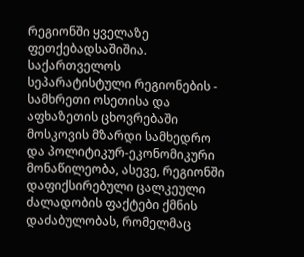რეგიონში ყველაზე ფეთქებადსაშიშია. საქართველოს სეპარატისტული რეგიონების - სამხრეთი ოსეთისა და აფხაზეთის ცხოვრებაში მოსკოვის მზარდი სამხედრო და პოლიტიკურ-ეკონომიკური მონაწილეობა, ასევე, რეგიონში დაფიქსირებული ცალკეული ძალადობის ფაქტები ქმნის დაძაბულობას, რომელმაც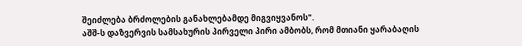შეიძლება ბრძოლების განახლებამდე მიგვიყვანოს".
აშშ-ს დაზვერვის სამსახურის პირველი პირი ამბობს, რომ მთიანი ყარაბაღის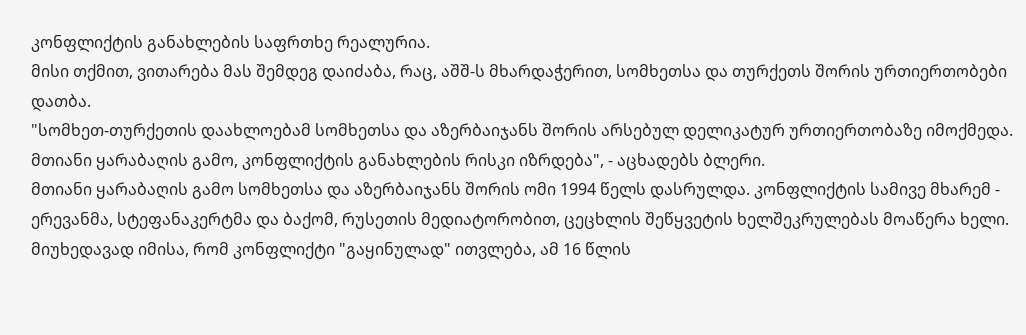კონფლიქტის განახლების საფრთხე რეალურია.
მისი თქმით, ვითარება მას შემდეგ დაიძაბა, რაც, აშშ-ს მხარდაჭერით, სომხეთსა და თურქეთს შორის ურთიერთობები დათბა.
"სომხეთ-თურქეთის დაახლოებამ სომხეთსა და აზერბაიჯანს შორის არსებულ დელიკატურ ურთიერთობაზე იმოქმედა. მთიანი ყარაბაღის გამო, კონფლიქტის განახლების რისკი იზრდება", - აცხადებს ბლერი.
მთიანი ყარაბაღის გამო სომხეთსა და აზერბაიჯანს შორის ომი 1994 წელს დასრულდა. კონფლიქტის სამივე მხარემ - ერევანმა, სტეფანაკერტმა და ბაქომ, რუსეთის მედიატორობით, ცეცხლის შეწყვეტის ხელშეკრულებას მოაწერა ხელი.
მიუხედავად იმისა, რომ კონფლიქტი "გაყინულად" ითვლება, ამ 16 წლის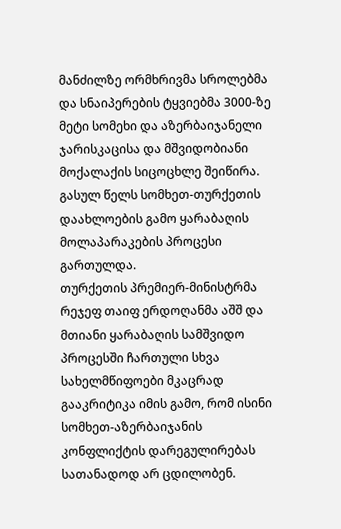მანძილზე ორმხრივმა სროლებმა და სნაიპერების ტყვიებმა 3000-ზე მეტი სომეხი და აზერბაიჯანელი ჯარისკაცისა და მშვიდობიანი მოქალაქის სიცოცხლე შეიწირა.
გასულ წელს სომხეთ-თურქეთის დაახლოების გამო ყარაბაღის მოლაპარაკების პროცესი გართულდა.
თურქეთის პრემიერ-მინისტრმა რეჯეფ თაიფ ერდოღანმა აშშ და მთიანი ყარაბაღის სამშვიდო პროცესში ჩართული სხვა სახელმწიფოები მკაცრად გააკრიტიკა იმის გამო, რომ ისინი სომხეთ-აზერბაიჯანის კონფლიქტის დარეგულირებას სათანადოდ არ ცდილობენ.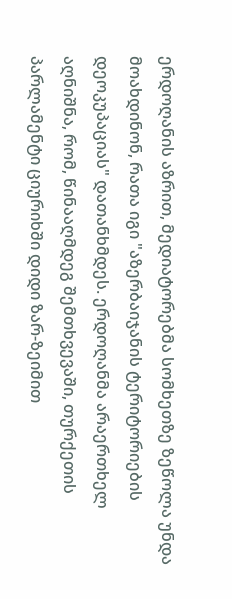ერდოღანის აზრით, მედიატორებმა სომხეთზე ზეწოლა უნდა მოახდინონ, რათა იგი "აზერბაიჯანის ტერიტორიების დეოკუპაციას" დათანხმდეს. ერდოღანმა არაერთხელ აღნიშნა, რომ, წინააღმდეგ შემთხვევაში, თურქეთის პარლამენტი ციურიხში დიდი ზარ-ზეიმით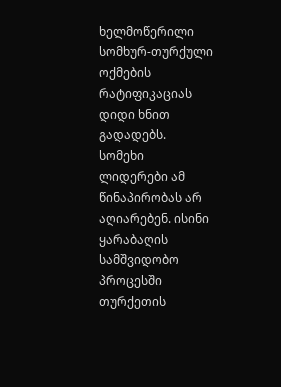ხელმოწერილი სომხურ-თურქული ოქმების რატიფიკაციას დიდი ხნით გადადებს.
სომეხი ლიდერები ამ წინაპირობას არ აღიარებენ. ისინი ყარაბაღის სამშვიდობო პროცესში თურქეთის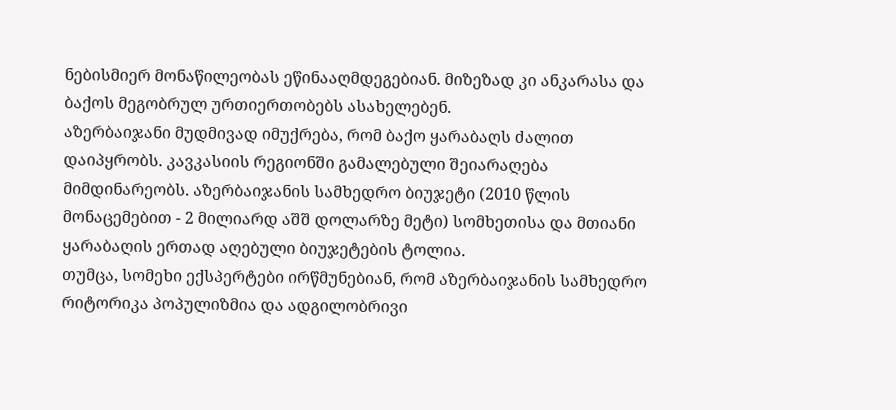ნებისმიერ მონაწილეობას ეწინააღმდეგებიან. მიზეზად კი ანკარასა და ბაქოს მეგობრულ ურთიერთობებს ასახელებენ.
აზერბაიჯანი მუდმივად იმუქრება, რომ ბაქო ყარაბაღს ძალით დაიპყრობს. კავკასიის რეგიონში გამალებული შეიარაღება მიმდინარეობს. აზერბაიჯანის სამხედრო ბიუჯეტი (2010 წლის მონაცემებით - 2 მილიარდ აშშ დოლარზე მეტი) სომხეთისა და მთიანი ყარაბაღის ერთად აღებული ბიუჯეტების ტოლია.
თუმცა, სომეხი ექსპერტები ირწმუნებიან, რომ აზერბაიჯანის სამხედრო რიტორიკა პოპულიზმია და ადგილობრივი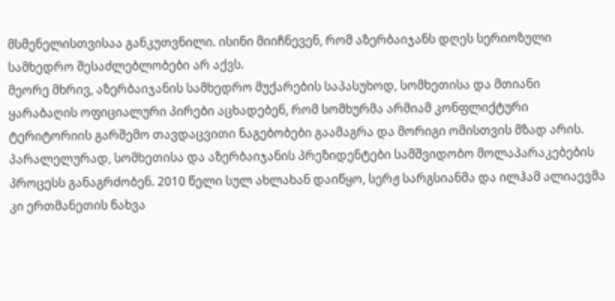მსმენელისთვისაა განკუთვნილი. ისინი მიიჩნევენ, რომ აზერბაიჯანს დღეს სერიოზული სამხედრო შესაძლებლობები არ აქვს.
მეორე მხრივ, აზერბაიჯანის სამხედრო მუქარების საპასუხოდ, სომხეთისა და მთიანი ყარაბაღის ოფიციალური პირები აცხადებენ, რომ სომხურმა არმიამ კონფლიქტური ტერიტორიის გარშემო თავდაცვითი ნაგებობები გაამაგრა და მორიგი ომისთვის მზად არის.
პარალელურად, სომხეთისა და აზერბაიჯანის პრეზიდენტები სამშვიდობო მოლაპარაკებების პროცესს განაგრძობენ. 2010 წელი სულ ახლახან დაიწყო, სერჟ სარგსიანმა და ილჰამ ალიაევმა კი ერთმანეთის ნახვა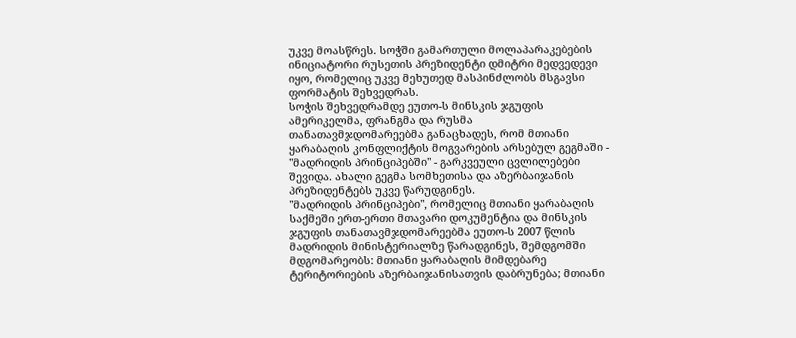უკვე მოასწრეს. სოჭში გამართული მოლაპარაკებების ინიციატორი რუსეთის პრეზიდენტი დმიტრი მედვედევი იყო, რომელიც უკვე მეხუთედ მასპინძლობს მსგავსი ფორმატის შეხვედრას.
სოჭის შეხვედრამდე ეუთო-ს მინსკის ჯგუფის ამერიკელმა, ფრანგმა და რუსმა თანათავმჯდომარეებმა განაცხადეს, რომ მთიანი ყარაბაღის კონფლიქტის მოგვარების არსებულ გეგმაში - "მადრიდის პრინციპებში" - გარკვეული ცვლილებები შევიდა. ახალი გეგმა სომხეთისა და აზერბაიჯანის პრეზიდენტებს უკვე წარუდგინეს.
"მადრიდის პრინციპები", რომელიც მთიანი ყარაბაღის საქმეში ერთ-ერთი მთავარი დოკუმენტია და მინსკის ჯგუფის თანათავმჯდომარეებმა ეუთო-ს 2007 წლის მადრიდის მინისტერიალზე წარადგინეს, შემდგომში მდგომარეობს: მთიანი ყარაბაღის მიმდებარე ტერიტორიების აზერბაიჯანისათვის დაბრუნება; მთიანი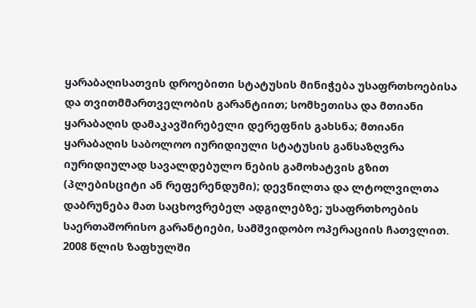ყარაბაღისათვის დროებითი სტატუსის მინიჭება უსაფრთხოებისა და თვითმმართველობის გარანტიით; სომხეთისა და მთიანი ყარაბაღის დამაკავშირებელი დერეფნის გახსნა; მთიანი ყარაბაღის საბოლოო იურიდიული სტატუსის განსაზღვრა იურიდიულად სავალდებულო ნების გამოხატვის გზით (პლებისციტი ან რეფერენდუმი); დევნილთა და ლტოლვილთა დაბრუნება მათ საცხოვრებელ ადგილებზე; უსაფრთხოების საერთაშორისო გარანტიები, სამშვიდობო ოპერაციის ჩათვლით.
2008 წლის ზაფხულში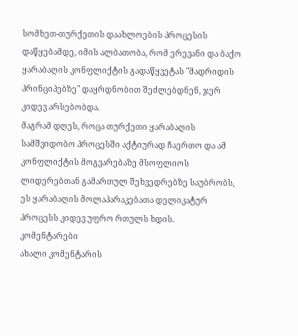სომხეთ-თურქეთის დაახლოების პროცესის დაწყებამდე, იმის ალბათობა, რომ ერევანი და ბაქო ყარაბაღის კონფლიქტის გადაწყვეტას "მადრიდის პრინციპებზე" დაყრდნობით შეძლებდნენ, ჯერ კიდევ არსებობდა.
მაგრამ დღეს, როცა თურქეთი ყარაბაღის სამშვიდობო პროცესში აქტიურად ჩაერთო და ამ კონფლიქტის მოგვარებაზე მსოფლიოს ლიდერებთან გამართულ შეხვედრებზე საუბრობს, ეს ყარაბაღის მოლაპარაკებათა დელიკატურ პროცესს კიდევ უფრო რთულს ხდის.
კომენტარები
ახალი კომენტარის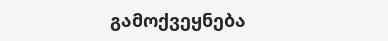გამოქვეყნება